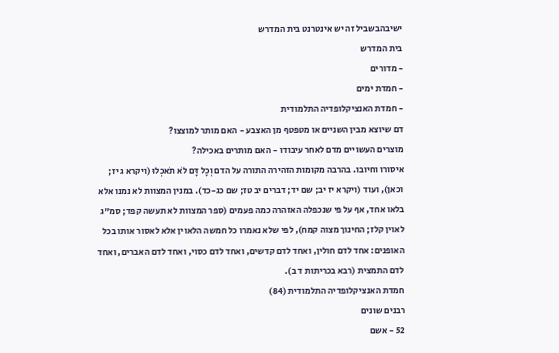ישיבהבשביל זה יש אינטרנט בית המדרש
בית המדרש
- מדורים
- חמדת ימים
- חמדת האנציקלופדיה התלמודית
דם שיוצא מבין השניים או מטפטף מן האצבע - האם מותר למוצצו?
מוצרים העשויים מדם לאחר עיבודו - האם מותרים באכילה?
איסורו וחיובו. בהרבה מקומות הזהירה התורה על הדם וְכָל דָּם לֹא תֹאכְלוּ (ויקרא ג יז; וכאן), ועוד (ויקרא יז יב; שם יד; דברים יב טז; שם כג-כד). במנין המצוות לא נמנו אלא בלאו אחד, אף על פי שנכפלה האזהרה כמה פעמים (ספר המצוות לא תעשה קפד; סמ"ג לאוין קלז; החינוך מצוה קמח), לפי שלא נאמרו כל חמשה הלאוין אלא לאסור אותו בכל האופנים: אחד לדם חולין, ואחד לדם קדשים, ואחד לדם כסוי, ואחד לדם האברים, ואחד לדם התמצית (רבא בכריתות ד ב).
חמדת האנציקלופדיה התלמודית (84)
רבנים שונים
52 - אשם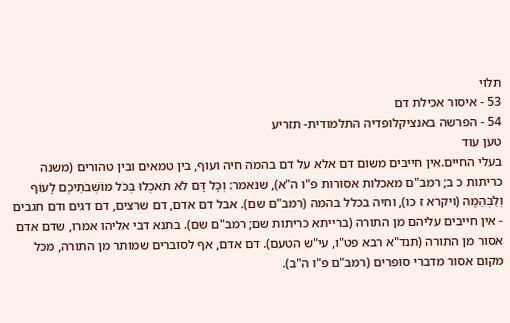תלוי
53 - איסור אכילת דם
54 - הפרשה באנציקלופדיה התלמודית- תזריע
טען עוד
בעלי החיים.אין חייבים משום דם אלא על דם בהמה חיה ועוף, בין טמאים ובין טהורים (משנה כריתות כ ב; רמב"ם מאכלות אסורות פ"ו ה"א), שנאמר: וְכָל דָּם לֹא תֹאכְלוּ בְּכֹל מוֹשְׁבֹתֵיכֶם לָעוֹף וְלַבְּהֵמָה (ויקרא ז כו), וחיה בכלל בהמה (רמב"ם שם). אבל דם אדם, דם שרצים, דם דגים ודם חגבים - אין חייבים עליהם מן התורה (ברייתא כריתות שם; רמב"ם שם). בתנא דבי אליהו אמרו, שדם אדם אסור מן התורה (תנד"א רבא פט"ו, עי"ש הטעם). דם אדם, אף לסוברים שמותר מן התורה, מכל מקום אסור מדברי סופרים (רמב"ם פ"ו ה"ב).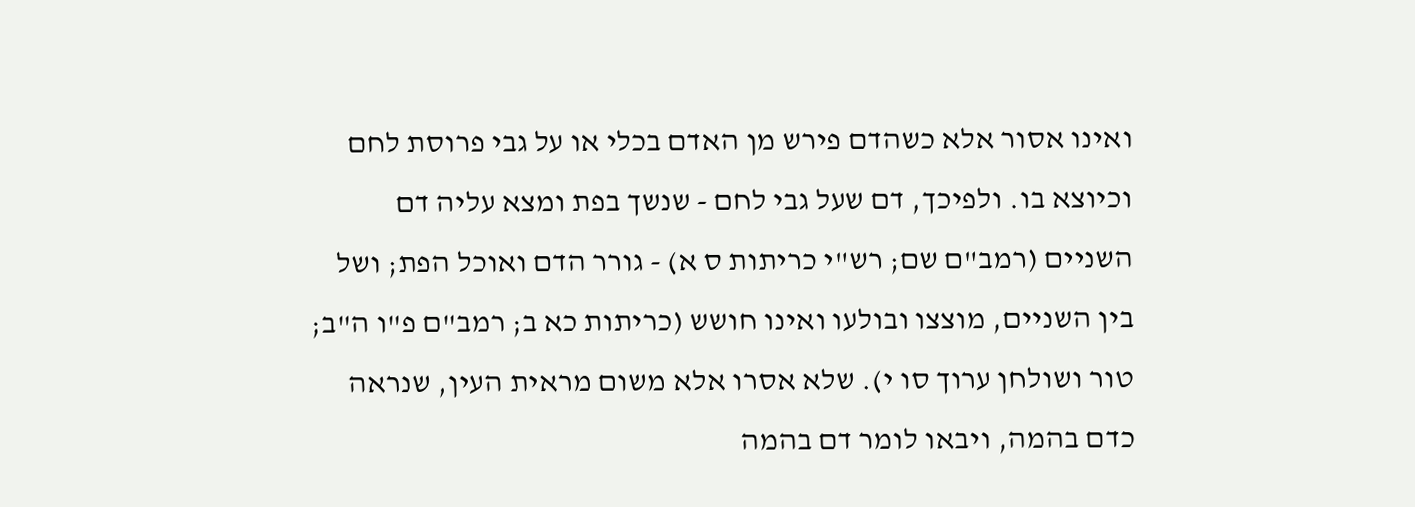ואינו אסור אלא כשהדם פירש מן האדם בכלי או על גבי פרוסת לחם וכיוצא בו. ולפיכך, דם שעל גבי לחם - שנשך בפת ומצא עליה דם השניים (רמב"ם שם; רש"י כריתות ס א) - גורר הדם ואוכל הפת; ושל בין השניים, מוצצו ובולעו ואינו חושש (כריתות כא ב; רמב"ם פ"ו ה"ב; טור ושולחן ערוך סו י). שלא אסרו אלא משום מראית העין, שנראה כדם בהמה, ויבאו לומר דם בהמה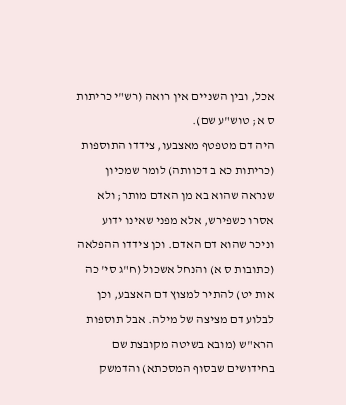אכל, ובין השניים אין רואה (רש"י כריתות ס א; טוש"ע שם).
היה דם מטפטף מאצבעו, צידדו התוספות (כריתות כא ב דכוותה) לומר שמכיון שנראה שהוא בא מן האדם מותר; ולא אסרו כשפירש, אלא מפני שאינו ידוע וניכר שהוא דם האדם. וכן צידדו ההפלאה (כתובות ס א) והנחל אשכול (ח"ג סי' כה אות יט) להתיר למצוץ דם האצבע, וכן לבלוע דם מציצה של מילה. אבל תוספות הרא"ש (מובא בשיטה מקובצת שם בחידושים שבסוף המסכתא) והדמשק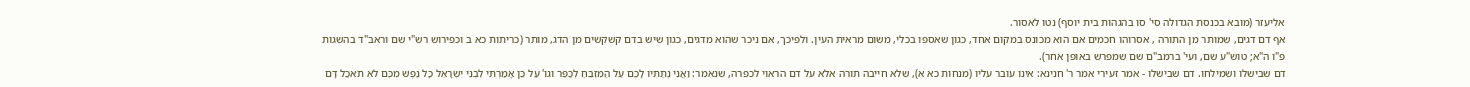אליעזר (מובא בכנסת הגדולה סי' סו בהגהות בית יוסף) נטו לאסור.
אף דם דגים, שמותר מן התורה , אסרוהו חכמים אם הוא מכונס במקום אחד, כגון שאספו בכלי, משום מראית העין. ולפיכך, אם ניכר שהוא מדגים, כגון שיש בדם קשקשים מן הדג, מותר (כריתות כא ב וכפירוש רש"י שם וראב"ד בהשגות פ"ו ה"א; טוש"ע שם, ועי' ברמב"ם שם שמפרש באופן אחר).
דם שבישלו ושמילחו. דם שבישלו - אמר זעירי אמר ר' חנינא: אינו עובר עליו (מנחות כא א), שלא חייבה תורה אלא על דם הראוי לכפרה, שנאמר: וַאֲנִי נְתַתִּיו לָכֶם עַל הַמִּזְבֵּחַ לְכַפֵּר וגו' עַל כֵּן אָמַרְתִּי לִבְנֵי יִשְׂרָאֵל כָּל נֶפֶשׁ מִכֶּם לֹא תֹאכַל דָּם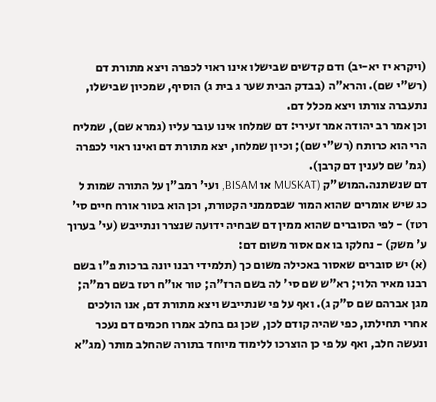(ויקרא יז יא-יב) ודם קדשים שבישלו אינו ראוי לכפרה ויצא מתורת דם (רש"י שם). והרא"ה (בבדק הבית שער ג בית ג) הוסיף, שמכיון שבישלו, נתעברה צורתו ויצא מכלל דם.
וכן אמר רב יהודה אמר זעירי: דם שמלחו אינו עובר עליו (גמרא שם), שמליח הרי הוא כרותח (רש"י שם); וכיון שמלחו, יצא מתורת דם ואינו ראוי לכפרה (גמ' שם לענין דם קרבן).
דם שנשתנה.המוש"ק (MUSKAT או BISAM, ועי' רמב"ן על התורה שמות ל כג שיש אומרים שהוא המור שבסממני הקטורת, וכן הוא בטור אורח חיים סי' רטז) - לפי הסוברים שהוא ממין דם שבחיה ידועה שנצרר ונתייבש (עי' בערוך ע' משק) - נחלקו בו אם אסור משום דם:
(א) יש סוברים שאסור באכילה משום כך (תלמידי רבנו יונה ברכות פ"ו בשם רבנו מאיר הלוי; רא"ש שם סי' לה בשם הרז"ה; טור או"ח רטז בשם רמ"ה; מגן אברהם שם ס"ק ג). ואף על פי שנתייבש ויצא מתורת דם, אנו הולכים אחרי תחילתו, כפי שהיה קודם לכן, שכן גם בחלב אמרו חכמים דם נעכר ונעשה חלב, ואף על פי כן הוצרכו ללימוד מיוחד בתורה שהחלב מותר (מג"א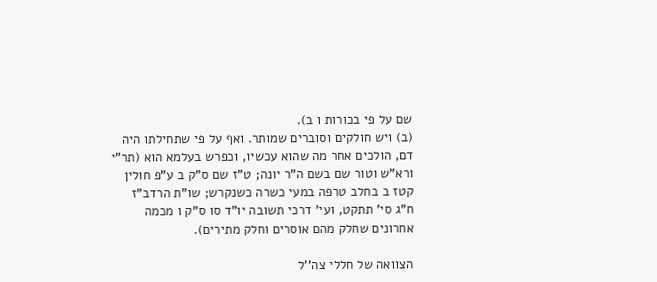שם על פי בכורות ו ב).
(ב) ויש חולקים וסוברים שמותר. ואף על פי שתחילתו היה דם, הולכים אחר מה שהוא עכשיו, וכפרש בעלמא הוא (תר"י ורא"ש וטור שם בשם ה"ר יונה; ט"ז שם ס"ק ב ע"פ חולין קטז ב בחלב טרפה במעי כשרה כשנקרש; שו"ת הרדב"ז ח"ג סי' תתקט, ועי' דרכי תשובה יו"ד סו ס"ק ו מכמה אחרונים שחלק מהם אוסרים וחלק מתירים).

הצוואה של חללי צה''ל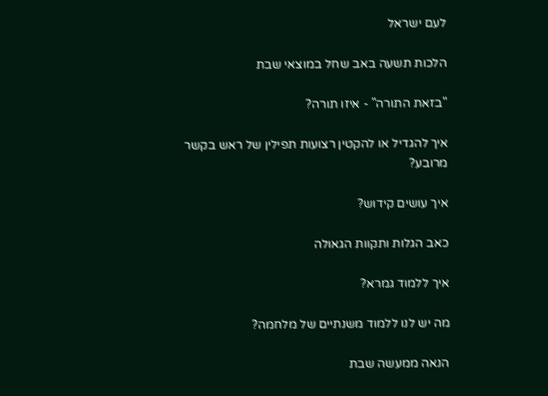לעם ישראל

הלכות תשעה באב שחל במוצאי שבת

"בזאת התורה" - איזו תורה?

איך להגדיל או להקטין רצועות תפילין של ראש בקשר מרובע?

איך עושים קידוש?

כאב הגלות ותקוות הגאולה

איך ללמוד גמרא?

מה יש לנו ללמוד משנתיים של מלחמה?

הנאה ממעשה שבת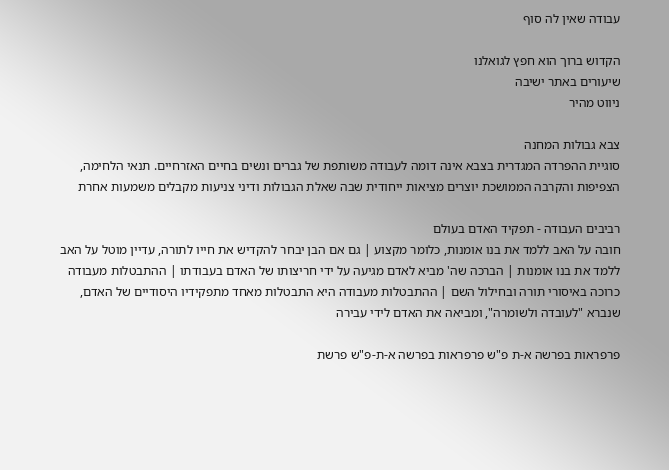עבודה שאין לה סוף

הקדוש ברוך הוא חפץ לגואלנו
שיעורים באתר ישיבה
ניווט מהיר

צבא גבולות המחנה
סוגיית ההפרדה המגדרית בצבא אינה דומה לעבודה משותפת של גברים ונשים בחיים האזרחיים. תנאי הלחימה, הצפיפות והקרבה הממושכת יוצרים מציאות ייחודית שבה שאלת הגבולות ודיני צניעות מקבלים משמעות אחרת

רביבים העבודה - תפקיד האדם בעולם
חובה על האב ללמד את בנו אומנות, כלומר מקצוע | גם אם הבן יבחר להקדיש את חייו לתורה, עדיין מוטל על האב ללמד את בנו אומנות | הברכה שה' מביא לאדם מגיעה על ידי חריצותו של האדם בעבודתו | ההתבטלות מעבודה כרוכה באיסורי תורה ובחילול השם | ההתבטלות מעבודה היא התבטלות מאחד מתפקידיו היסודיים של האדם, שנברא "לעובדה ולשומרה", ומביאה את האדם לידי עבירה

פרפראות בפרשה א-ת פ"ש פרפראות בפרשה א-ת-פ"ש פרשת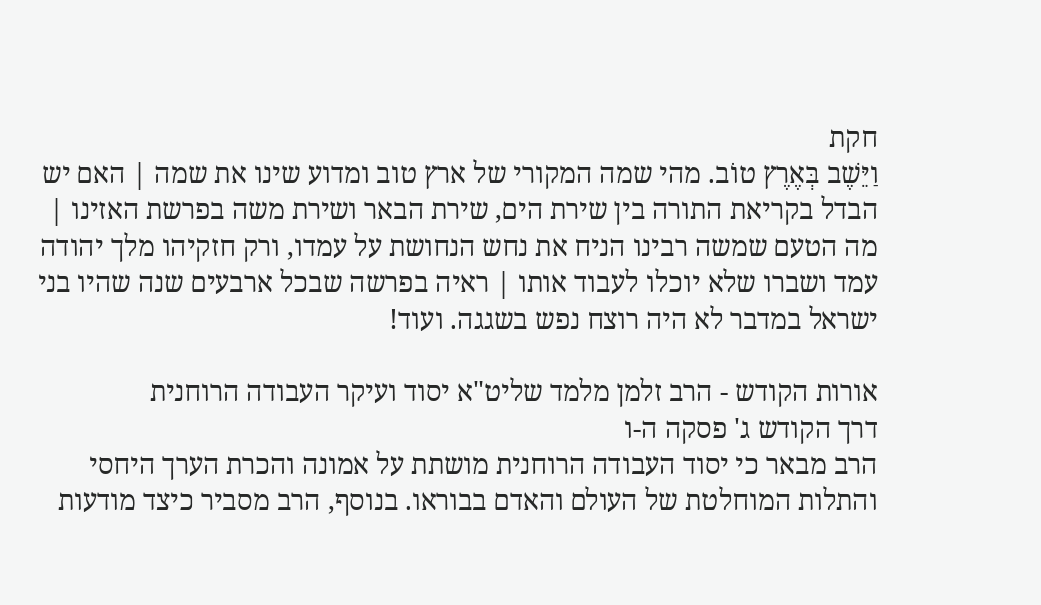חקת
וַיֵּשֶׁב בְּאֶרֶץ טוֹב. מהי שמה המקורי של ארץ טוב ומדוע שינו את שמה | האם יש הבדל בקריאת התורה בין שירת הים, שירת הבאר ושירת משה בפרשת האזינו | מה הטעם שמשה רבינו הניח את נחש הנחושת על עמדו, ורק חזקיהו מלך יהודה עמד ושברו שלא יוכלו לעבוד אותו | ראיה בפרשה שבכל ארבעים שנה שהיו בני ישראל במדבר לא היה רוצח נפש בשגגה. ועוד!

אורות הקודש - הרב זלמן מלמד שליט"א יסוד ועיקר העבודה הרוחנית
דרך הקודש ג' פסקה ה-ו
הרב מבאר כי יסוד העבודה הרוחנית מושתת על אמונה והכרת הערך היחסי והתלות המוחלטת של העולם והאדם בבוראו. בנוסף, הרב מסביר כיצד מודעות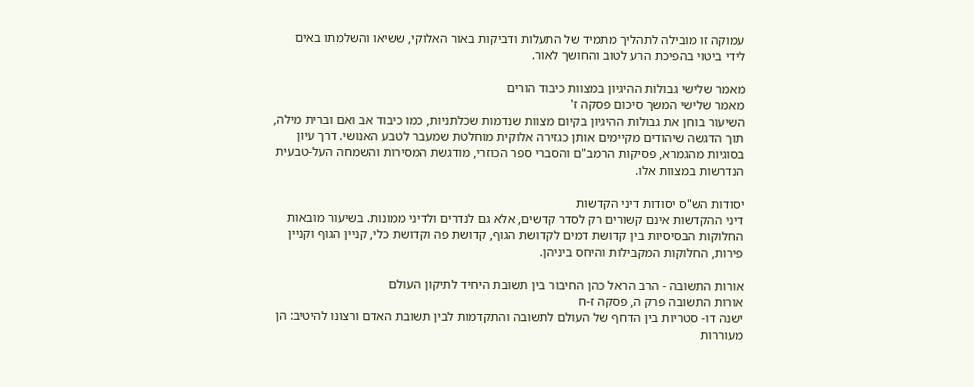עמוקה זו מובילה לתהליך מתמיד של התעלות ודביקות באור האלוקי, ששיאו והשלמתו באים לידי ביטוי בהפיכת הרע לטוב והחושך לאור.

מאמר שלישי גבולות ההיגיון במצוות כיבוד הורים
מאמר שלישי המשך סיכום פסקה ז'
השיעור בוחן את גבולות ההיגיון בקיום מצוות שנדמות שכלתניות, כמו כיבוד אב ואם וברית מילה, תוך הדגשה שיהודים מקיימים אותן כגזירה אלוקית מוחלטת שמעבר לטבע האנושי. דרך עיון בסוגיות מהגמרא, פסיקות הרמב"ם והסברי ספר הכוזרי, מודגשת המסירות והשמחה העל-טבעית הנדרשות במצוות אלו.

יסודות הש"ס יסודות דיני הקדשות
דיני ההקדשות אינם קשורים רק לסדר קדשים, אלא גם לנדרים ולדיני ממונות. בשיעור מובאות החלוקות הבסיסיות בין קדושת דמים לקדושת הגוף, קדושת פה וקדושת כלי, קניין הגוף וקניין פירות, החלוקות המקבילות והיחס ביניהן.

אורות התשובה - הרב הראל כהן החיבור בין תשובת היחיד לתיקון העולם
אורות התשובה פרק ה, פסקה ז-ח
ישנה דו- סטריות בין הדחף של העולם לתשובה והתקדמות לבין תשובת האדם ורצונו להיטיב: הן מעוררות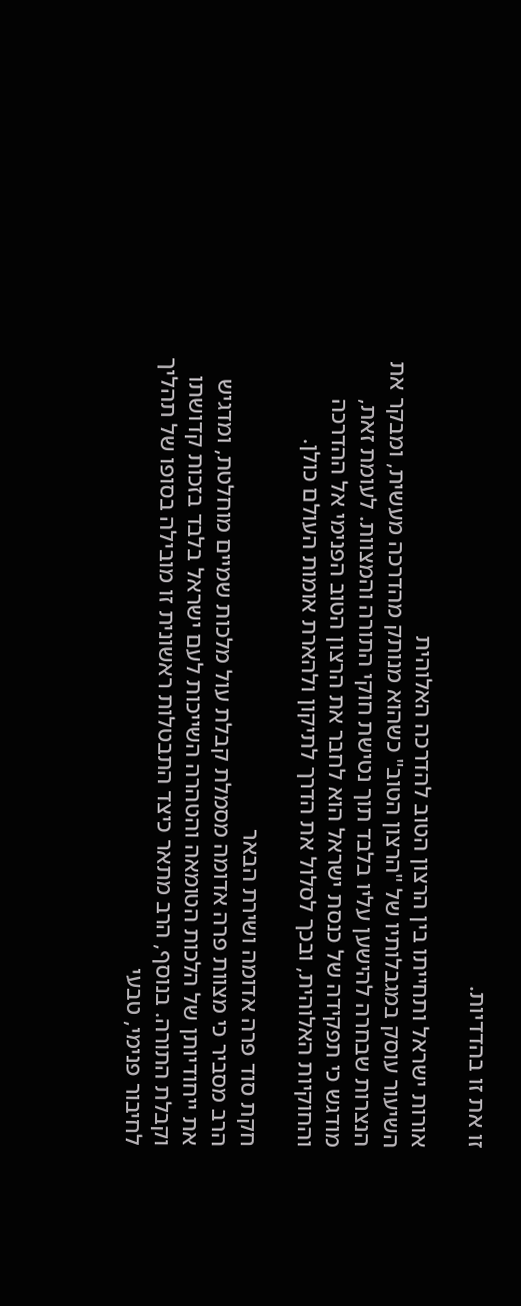זו את זו בהדדיות.

אורות ישראל ותחייתו בין הרצון הטוב להדרכה האלוהית
השיעור עוסק במגבלותיו של "הרצון הטוב" כשהוא מנותק מהדרכה מעשית, ומבקר את הנצרות שבחרה להישען עליו בלבד תוך נטישת חוקי התורה והמצוות. לעומת זאת, מודגש כי תפקידה של כנסת ישראל הוא לחבר את הרצון הטוב הפנימי אל ההדרכה והחוקיות האלוהית, ובכך לסלול את הדרך לתיקון ולהארת אומות העולם כולן.

חקת סוד פרה אדומה ושירת הבאר
הרב מסביר כי מצוות פרה אדומה מסמלת קבלת עול מלכות שמיים מוחלטת, ומדגיש את ייחודיותן של הלכות הטומאה והטהרה השייכות לעם ישראל בלבד בזכות קדושתו וקבלת התורה. בנוסף, הרב מתאר כיצד התבטלות ראשונית זו מובילה בסופו של תהליך לחיבור פנימי, טבעי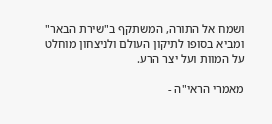ושמח אל התורה, המשתקף ב"שירת הבאר" ומביא בסופו לתיקון העולם ולניצחון מוחלט על המוות ועל יצר הרע.

מאמרי הראי"ה -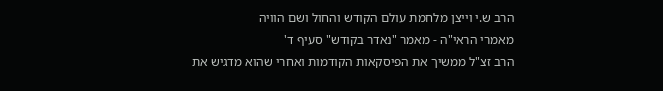הרב ש.י וייצן מלחמת עולם הקודש והחול ושם הוויה
מאמרי הראי"ה - מאמר "נאדר בקודש" סעיף ד'
הרב זצ"ל ממשיך את הפיסקאות הקודמות ואחרי שהוא מדגיש את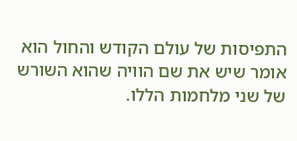התפיסות של עולם הקודש והחול הוא אומר שיש את שם הוויה שהוא השורש של שני מלחמות הללו.